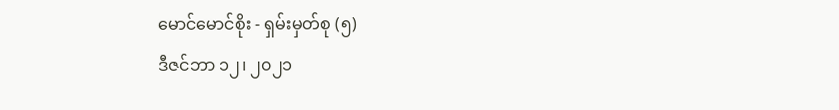မောင်မောင်စိုး - ရှမ်းမှတ်စု (၅)
ဒီဇင်ဘာ ၁၂၊ ၂၀၂၁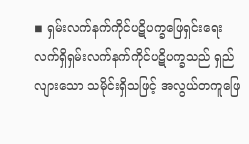◾ ရှမ်းလက်နက်ကိုင်ပဋိပက္ခဖြေရှင်းရေး
လက်ရှိရှမ်းလက်နက်ကိုင်ပဋိပက္ခသည် ရှည်လျားသော သမိုင်းရှိသဖြင့် အလွယ်တကူဖြေ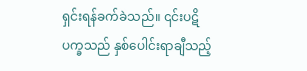ရှင်းရန်ခက်ခဲသည်။ ၎င်းပဋိပက္ခသည် နှစ်ပေါင်းရာချီသည့်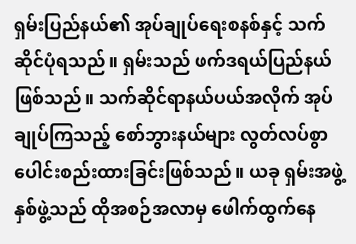ရှမ်းပြည်နယ်၏ အုပ်ချုပ်ရေးစနစ်နှင့် သက်ဆိုင်ပုံရသည်။ ရှမ်းသည် ဖက်ဒရယ်ပြည်နယ်ဖြစ်သည်။ သက်ဆိုင်ရာနယ်ပယ်အလိုက် အုပ်ချုပ်ကြသည့် စော်ဘွားနယ်များ လွတ်လပ်စွာပေါင်းစည်းထားခြင်းဖြစ်သည်။ ယခု ရှမ်းအဖွဲ့နှစ်ဖွဲ့သည် ထိုအစဉ်အလာမှ ဖေါက်ထွက်နေ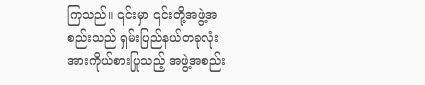ကြသည်။ ၎င်းမှာ ၎င်းတို့အဖွဲ့အစည်းသည် ရှမ်းပြည်နယ်တခုလုံးအားကိုယ်စားပြုသည့် အဖွဲ့အစည်း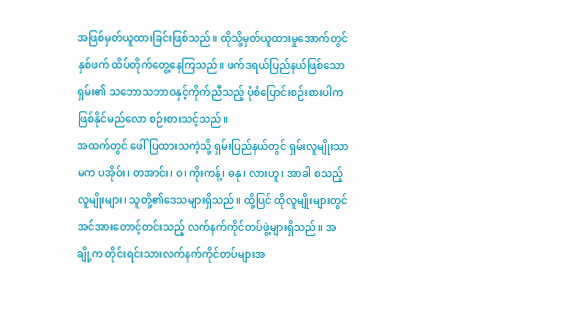အဖြစ်မှတ်ယူထားခြင်းဖြစ်သည်။ ထိုသို့မှတ်ယူထားမှုအောက်တွင် နှစ်ဖက် ထိပ်တိုက်တွေ့နေကြသည်။ ဖက်ဒရယ်ပြည်နယ်ဖြစ်သော ရှမ်း၏ သဘောသဘာဝနှင့်ကိုက်ညီသည့် ပုံစံပြောင်းစဉ်းစားပါက ဖြစ်နိုင်မည်လော စဉ်းစားသင့်သည်။
အထက်တွင် ဖေါ်ပြထားသကဲ့သို့ ရှမ်းပြည်နယ်တွင် ရှမ်းလူမျိုးသာမက ပအိုဝ်း၊ တအာင်း၊ ဝ၊ ကိုးကန့်၊ ဓနု၊ လားဟူ၊ အာခါ စသည့်လူမျိုးများ၊ သူတို့၏ဒေသများရှိသည်။ ထို့ပြင် ထိုလူမျိုးများတွင် အင်အားတောင့်တင်းသည့် လက်နက်ကိုင်တပ်ဖွဲ့များရှိသည်။ အချို့က တိုင်းရင်းသားလက်နက်ကိုင်တပ်များအ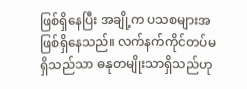ဖြစ်ရှိနေပြီး အချို့က ပသစများအဖြစ်ရှိနေသည်။ လက်နက်ကိုင်တပ်မရှိသည်သာ ဓနုတမျိုးသာရှိသည်ဟု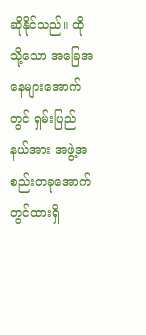ဆိုနိုင်သည်။ ထိုသို့သော အခြေအနေများအောက်တွင် ရှမ်းပြည်နယ်အား အဖွဲ့အစည်းတခုအောက်တွင်ထားရှိ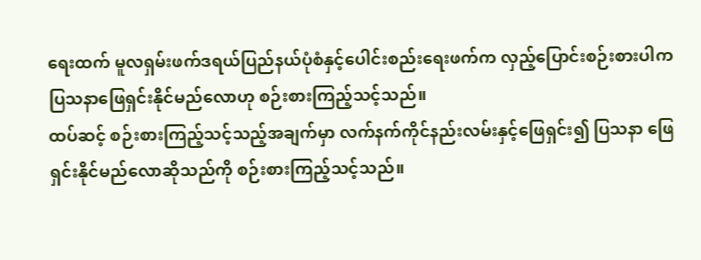ရေးထက် မူလရှမ်းဖက်ဒရယ်ပြည်နယ်ပုံစံနှင့်ပေါင်းစည်းရေးဖက်က လှည့်ပြောင်းစဉ်းစားပါက ပြသနာဖြေရှင်းနိုင်မည်လောဟု စဉ်းစားကြည့်သင့်သည်။
ထပ်ဆင့် စဉ်းစားကြည့်သင့်သည့်အချက်မှာ လက်နက်ကိုင်နည်းလမ်းနှင့်ဖြေရှင်း၍ ပြသနာ ဖြေရှင်းနိုင်မည်လောဆိုသည်ကို စဉ်းစားကြည့်သင့်သည်။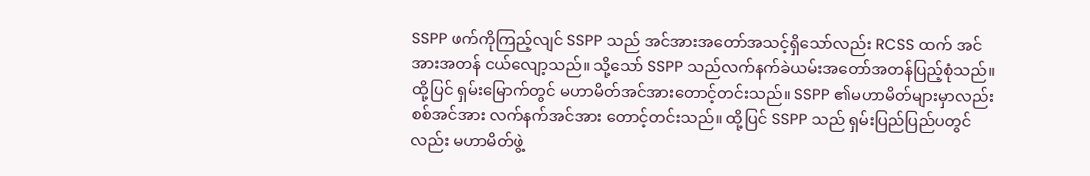SSPP ဖက်ကိုကြည့်လျင် SSPP သည် အင်အားအတော်အသင့်ရှိသော်လည်း RCSS ထက် အင်အားအတန် ငယ်လျော့သည်။ သို့သော် SSPP သည်လက်နက်ခဲယမ်းအတော်အတန်ပြည့်စုံသည်။
ထို့ပြင် ရှမ်းမြောက်တွင် မဟာမိတ်အင်အားတောင့်တင်းသည်။ SSPP ၏မဟာမိတ်များမှာလည်း စစ်အင်အား လက်နက်အင်အား တောင့်တင်းသည်။ ထို့ပြင် SSPP သည် ရှမ်းပြည်ပြည်ပတွင်လည်း မဟာမိတ်ဖွဲ့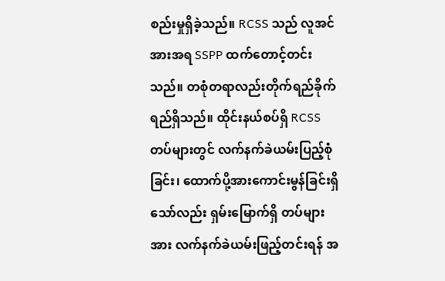စည်းမှုရှိခဲ့သည်။ RCSS သည် လူအင်အားအရ SSPP ထက်တောင့်တင်းသည်။ တစုံတရာလည်းတိုက်ရည်ခိုက်ရည်ရှိသည်။ ထိုင်းနယ်စပ်ရှိ RCSS တပ်များတွင် လက်နက်ခဲယမ်းပြည့်စုံခြင်း၊ ထောက်ပို့အားကောင်းမွန်ခြင်းရှိသော်လည်း ရှမ်းမြောက်ရှိ တပ်များအား လက်နက်ခဲယမ်းဖြည့်တင်းရန် အ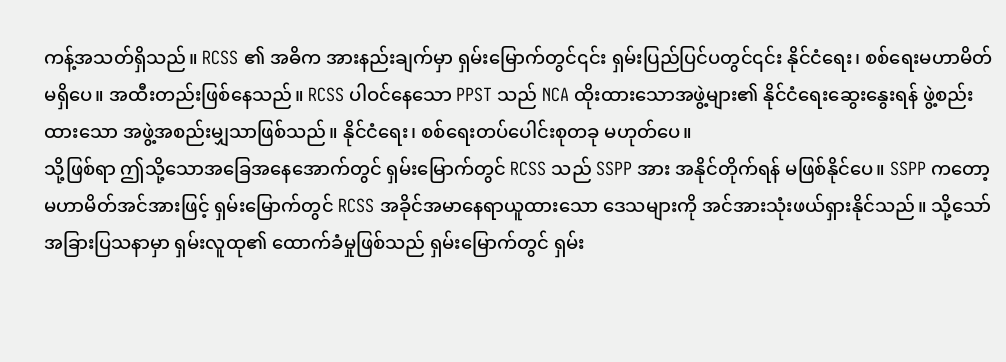ကန့်အသတ်ရှိသည်။ RCSS ၏ အဓိက အားနည်းချက်မှာ ရှမ်းမြောက်တွင်၎င်း ရှမ်းပြည်ပြင်ပတွင်၎င်း နိုင်ငံရေး၊ စစ်ရေးမဟာမိတ်မရှိပေ။ အထီးတည်းဖြစ်နေသည်။ RCSS ပါဝင်နေသော PPST သည် NCA ထိုးထားသောအဖွဲ့များ၏ နိုင်ငံရေးဆွေးနွေးရန် ဖွဲ့စည်းထားသော အဖွဲ့အစည်းမျှသာဖြစ်သည်။ နိုင်ငံရေး၊ စစ်ရေးတပ်ပေါင်းစုတခု မဟုတ်ပေ။
သို့ဖြစ်ရာ ဤသို့သောအခြေအနေအောက်တွင် ရှမ်းမြောက်တွင် RCSS သည် SSPP အား အနိုင်တိုက်ရန် မဖြစ်နိုင်ပေ။ SSPP ကတော့ မဟာမိတ်အင်အားဖြင့် ရှမ်းမြောက်တွင် RCSS အခိုင်အမာနေရာယူထားသော ဒေသများကို အင်အားသုံးဖယ်ရှားနိုင်သည်။ သို့သော် အခြားပြသနာမှာ ရှမ်းလူထု၏ ထောက်ခံမှုဖြစ်သည် ရှမ်းမြောက်တွင် ရှမ်း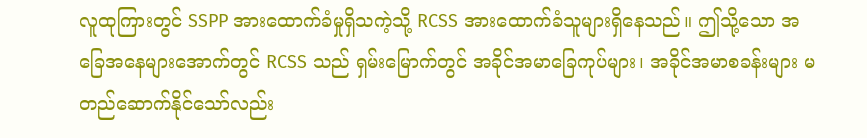လူထုကြားတွင် SSPP အားထောက်ခံမှုရှိသကဲ့သို့ RCSS အားထောက်ခံသူများရှိနေသည်။ ဤသို့သော အခြေအနေများအောက်တွင် RCSS သည် ရှမ်းမြောက်တွင် အခိုင်အမာခြေကုပ်များ၊ အခိုင်အမာစခန်းများ မတည်ဆောက်နိုင်သော်လည်း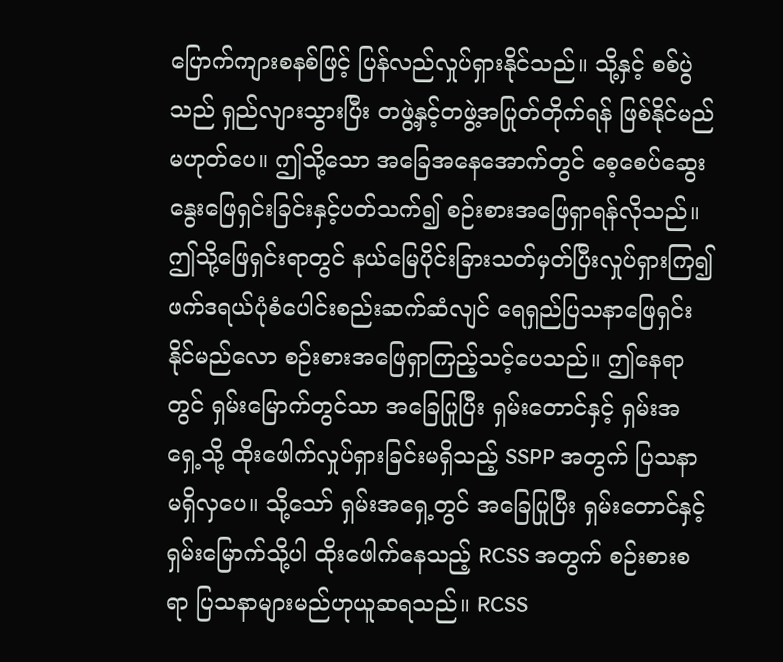ပြောက်ကျားစနစ်ဖြင့် ပြန်လည်လှုပ်ရှားနိုင်သည်။ သို့နှင့် စစ်ပွဲသည် ရှည်လျားသွားပြီး တဖွဲ့နှင့်တဖွဲ့အပြုတ်တိုက်ရန် ဖြစ်နိုင်မည် မဟုတ်ပေ။ ဤသို့သော အခြေအနေအောက်တွင် စေ့စေပ်ဆွေးနွေးဖြေရှင်းခြင်းနှင့်ပတ်သက်၍ စဉ်းစားအဖြေရှာရန်လိုသည်။
ဤသို့ဖြေရှင်းရာတွင် နယ်မြေပိုင်းခြားသတ်မှတ်ပြီးလှုပ်ရှားကြ၍ ဖက်ဒရယ်ပုံစံပေါင်းစည်းဆက်ဆံလျင် ရေရှည်ပြသနာဖြေရှင်းနိုင်မည်လော စဉ်းစားအဖြေရှာကြည့်သင့်ပေသည်။ ဤနေရာတွင် ရှမ်းမြောက်တွင်သာ အခြေပြုပြီး ရှမ်းတောင်နှင့် ရှမ်းအရှေ့သို့ ထိုးဖေါက်လှုပ်ရှားခြင်းမရှိသည့် SSPP အတွက် ပြသနာမရှိလှပေ။ သို့သော် ရှမ်းအရှေ့တွင် အခြေပြုပြီး ရှမ်းတောင်နှင့် ရှမ်းမြောက်သို့ပါ ထိုးဖေါက်နေသည့် RCSS အတွက် စဉ်းစားစရာ ပြသနာများမည်ဟုယူဆရသည်။ RCSS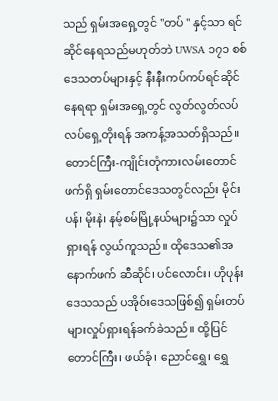သည် ရှမ်းအရှေ့တွင် "တပ် " နှင့်သာ ရင်ဆိုင်နေရသည်မဟုတ်ဘဲ UWSA ၁၇၁ စစ်ဒေသတပ်များနှင့် နီးနီးကပ်ကပ်ရင်ဆိုင်နေရရာ ရှမ်းအရှေ့တွင် လွတ်လွတ်လပ်လပ်ရှေ့တိုးရန် အကန့်အသတ်ရှိသည်။ တောင်ကြီး-ကျိုင်းတုံကားလမ်းတောင်ဖက်ရှိ ရှမ်းတောင်ဒေသတွင်လည်း မိုင်းပန်၊ မိုးနဲ၊ နမ့်စမ်မြို့နယ်များ၌သာ လှုပ်ရှားရန် လွယ်ကူသည်။ ထိုဒေသ၏အနောက်ဖက် ဆီဆိုင်၊ ပင်လောင်း၊ ဟိုပုန်းဒေသသည် ပအိုဝ်းဒေသဖြစ်၍ ရှမ်းတပ်များလှုပ်ရှားရန်ခက်ခဲသည်။ ထို့ပြင် တောင်ကြီး၊ ဖယ်ခုံ၊ ညောင်ရွှေ၊ ရွှေ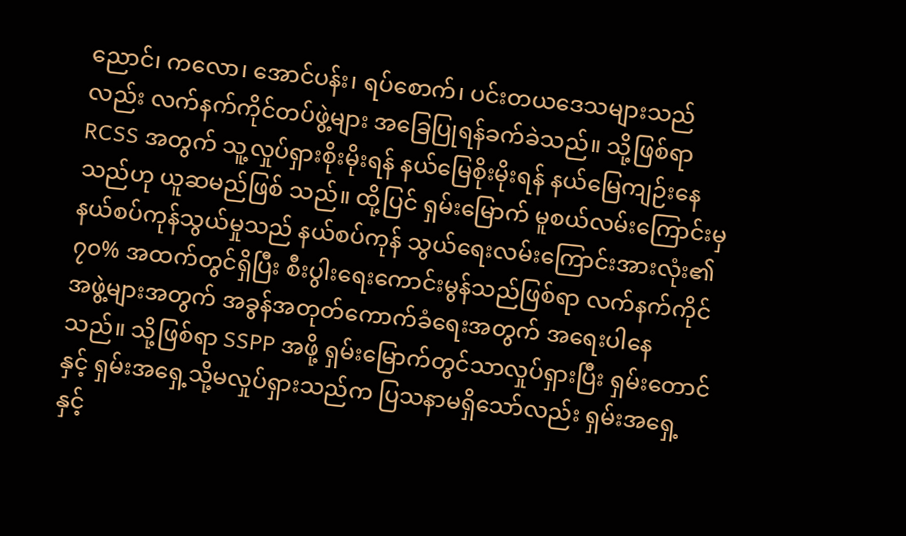ညောင်၊ ကလော၊ အောင်ပန်း၊ ရပ်စောက်၊ ပင်းတယဒေသများသည်လည်း လက်နက်ကိုင်တပ်ဖွဲ့များ အခြေပြုရန်ခက်ခဲသည်။ သို့ဖြစ်ရာ RCSS အတွက် သူ့လှုပ်ရှားစိုးမိုးရန် နယ်မြေစိုးမိုးရန် နယ်မြေကျဉ်းနေသည်ဟု ယူဆမည်ဖြစ် သည်။ ထို့ပြင် ရှမ်းမြောက် မူစယ်လမ်းကြောင်းမှ နယ်စပ်ကုန်သွယ်မှုသည် နယ်စပ်ကုန် သွယ်ရေးလမ်းကြောင်းအားလုံး၏ ၇၀% အထက်တွင်ရှိပြီး စီးပွါးရေးကောင်းမွန်သည်ဖြစ်ရာ လက်နက်ကိုင်အဖွဲ့များအတွက် အခွန်အတုတ်ကောက်ခံရေးအတွက် အရေးပါနေ သည်။ သို့ဖြစ်ရာ SSPP အဖို့ ရှမ်းမြောက်တွင်သာလှုပ်ရှားပြီး ရှမ်းတောင်နှင့် ရှမ်းအရှေ့သို့မလှုပ်ရှားသည်က ပြသနာမရှိသော်လည်း ရှမ်းအရှေ့နှင့်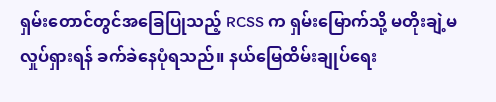ရှမ်းတောင်တွင်အခြေပြုသည့် RCSS က ရှမ်းမြောက်သို့ မတိုးချဲ့မလှုပ်ရှားရန် ခက်ခဲနေပုံရသည်။ နယ်မြေထိမ်းချုပ်ရေး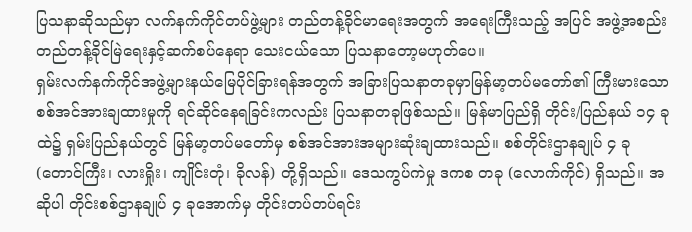ပြသနာဆိုသည်မှာ လက်နက်ကိုင်တပ်ဖွဲ့များ တည်တန့်ခိုင်မာရေးအတွက် အရေးကြီးသည့် အပြင် အဖွဲ့အစည်းတည်တန့်ခိုင်မြဲရေးနှင့်ဆက်စပ်နေရာ သေးငယ်သော ပြသနာတော့မဟုတ်ပေ။
ရှမ်းလက်နက်ကိုင်အဖွဲ့များနယ်မြေပိုင်ခြားရန်အတွက် အခြားပြသနာတခုမှာမြန်မာ့တပ်မတော်၏ ကြီးမားသော စစ်အင်အားချထားမှုကို ရင်ဆိုင်နေရခြင်းကလည်း ပြသနာတခုဖြစ်သည်။ မြန်မာပြည်ရှိ တိုင်း/ပြည်နယ် ၁၄ ခုထဲ၌ ရှမ်းပြည်နယ်တွင် မြန်မာ့တပ်မတော်မှ စစ်အင်အားအများဆုံးချထားသည်။ စစ်တိုင်းဌာနချုပ် ၄ ခု (တောင်ကြီး၊ လားရှိုး၊ ကျိုင်းတုံ၊ ခိုလန်) တို့ရှိသည်။ ဒေသကွပ်ကဲမှု ဒကစ တခု (လောက်ကိုင်) ရှိသည်။ အဆိုပါ တိုင်းစစ်ဌာနချုပ် ၄ ခုအောက်မှ တိုင်းတပ်တပ်ရင်း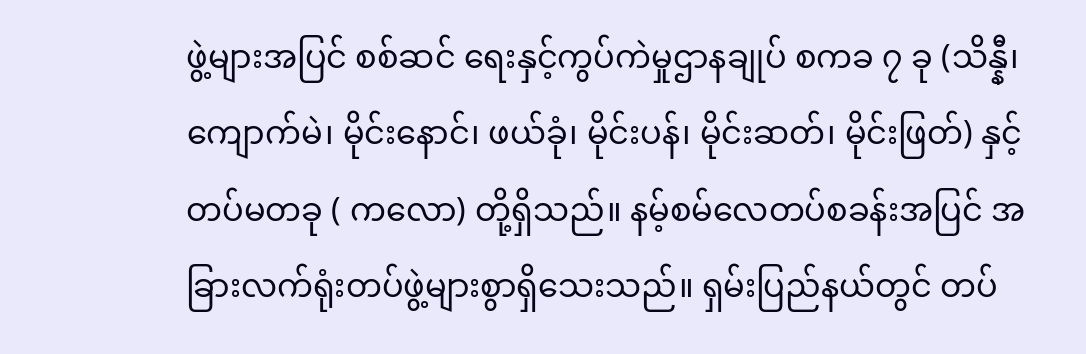ဖွဲ့များအပြင် စစ်ဆင် ရေးနှင့်ကွပ်ကဲမှုဌာနချုပ် စကခ ၇ ခု (သိန္နီ၊ ကျောက်မဲ၊ မိုင်းနောင်၊ ဖယ်ခုံ၊ မိုင်းပန်၊ မိုင်းဆတ်၊ မိုင်းဖြတ်) နှင့်တပ်မတခု ( ကလော) တို့ရှိသည်။ နမ့်စမ်လေတပ်စခန်းအပြင် အခြားလက်ရုံးတပ်ဖွဲ့များစွာရှိသေးသည်။ ရှမ်းပြည်နယ်တွင် တပ်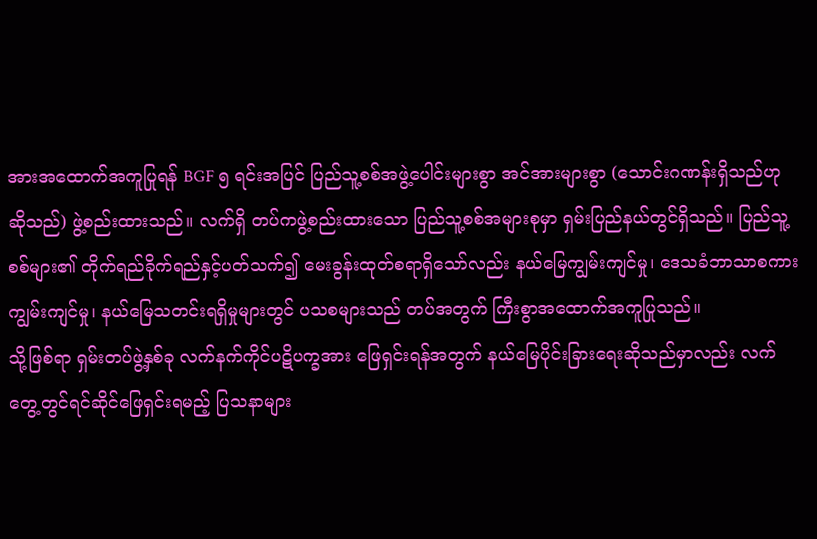အားအထောက်အကူပြုရန် BGF ၅ ရင်းအပြင် ပြည်သူ့စစ်အဖွဲ့ပေါင်းများစွာ အင်အားများစွာ (သောင်းဂဏန်းရှိသည်ဟုဆိုသည်) ဖွဲ့စည်းထားသည်။ လက်ရှိ တပ်ကဖွဲ့စည်းထားသော ပြည်သူ့စစ်အများစုမှာ ရှမ်းပြည်နယ်တွင်ရှိသည်။ ပြည်သူ့စစ်များ၏ တိုက်ရည်ခိုက်ရည်နှင့်ပတ်သက်၍ မေးခွန်းထုတ်စရာရှိသော်လည်း နယ်မြေကျွမ်းကျင်မှု၊ ဒေသခံဘာသာစကားကျွမ်းကျင်မှု၊ နယ်မြေသတင်းရရှိမှုများတွင် ပသစများသည် တပ်အတွက် ကြီးစွာအထောက်အကူပြုသည်။
သို့ဖြစ်ရာ ရှမ်းတပ်ဖွဲ့နှစ်ခု လက်နက်ကိုင်ပဋိပက္ခအား ဖြေရှင်းရန်အတွက် နယ်မြေပိုင်းခြားရေးဆိုသည်မှာလည်း လက်တွေ့တွင်ရင်ဆိုင်ဖြေရှင်းရမည့် ပြသနာများ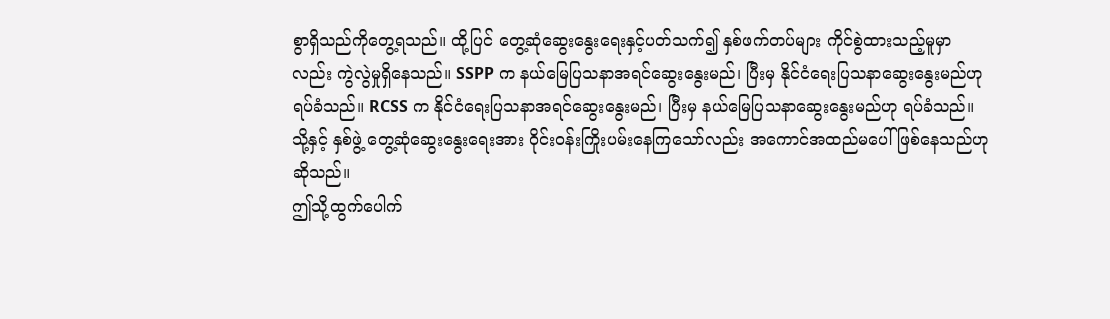စွာရှိသည်ကိုတွေ့ရသည်။ ထို့ပြင် တွေ့ဆုံဆွေးနွေးရေးနှင့်ပတ်သက်၍ နှစ်ဖက်တပ်များ ကိုင်စွဲထားသည့်မူမှာလည်း ကွဲလွဲမှုရှိနေသည်။ SSPP က နယ်မြေပြသနာအရင်ဆွေးနွေးမည်၊ ပြီးမှ နိုင်ငံရေးပြသနာဆွေးနွေးမည်ဟုရပ်ခံသည်။ RCSS က နိုင်ငံရေးပြသနာအရင်ဆွေးနွေးမည်၊ ပြီးမှ နယ်မြေပြသနာဆွေးနွေးမည်ဟု ရပ်ခံသည်။ သို့နှင့် နှစ်ဖွဲ့ တွေ့ဆုံဆွေးနွေးရေးအား ဝိုင်းဝန်းကြိုးပမ်းနေကြသော်လည်း အကောင်အထည်မပေါ်ဖြစ်နေသည်ဟုဆိုသည်။
ဤသို့ထွက်ပေါက်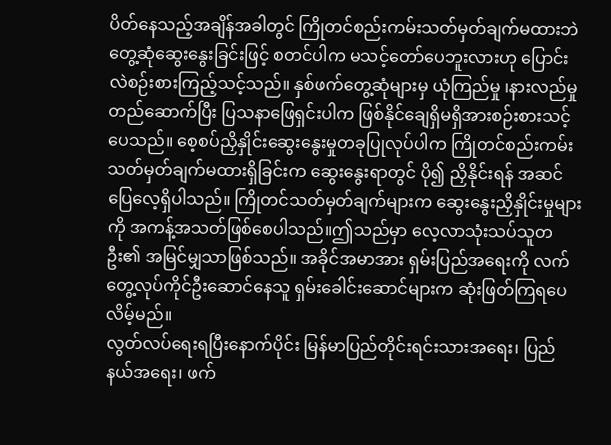ပိတ်နေသည့်အချိန်အခါတွင် ကြိုတင်စည်းကမ်းသတ်မှတ်ချက်မထားဘဲ တွေ့ဆုံဆွေးနွေးခြင်းဖြင့် စတင်ပါက မသင့်တော်ပေဘူးလားဟု ပြောင်းလဲစဉ်းစားကြည့်သင့်သည်။ နှစ်ဖက်တွေ့ဆုံများမှ ယုံကြည်မှု ၊နားလည်မှုတည်ဆောက်ပြီး ပြသနာဖြေရှင်းပါက ဖြစ်နိုင်ချေရှိမရှိအားစဉ်းစားသင့်ပေသည်။ စေ့စပ်ညှိနှိုင်းဆွေးနွေးမှုတခုပြုလုပ်ပါက ကြိုတင်စည်းကမ်းသတ်မှတ်ချက်မထားရှိခြင်းက ဆွေးနွေးရာတွင် ပို၍ ညှိနိုင်းရန် အဆင်ပြေလေ့ရှိပါသည်။ ကြိုတင်သတ်မှတ်ချက်များက ဆွေးနွေးညှိနှိုင်းမှုများကို အကန့်အသတ်ဖြစ်စေပါသည်။ဤသည်မှာ လေ့လာသုံးသပ်သူတဦး၏ အမြင်မျှသာဖြစ်သည်။ အခိုင်အမာအား ရှမ်းပြည်အရေးကို လက်တွေ့လုပ်ကိုင်ဦးဆောင်နေသူ ရှမ်းခေါင်းဆောင်များက ဆုံးဖြတ်ကြရပေလိမ့်မည်။
လွတ်လပ်ရေးရပြီးနောက်ပိုင်း မြန်မာပြည်တိုင်းရင်းသားအရေး၊ ပြည်နယ်အရေး၊ ဖက်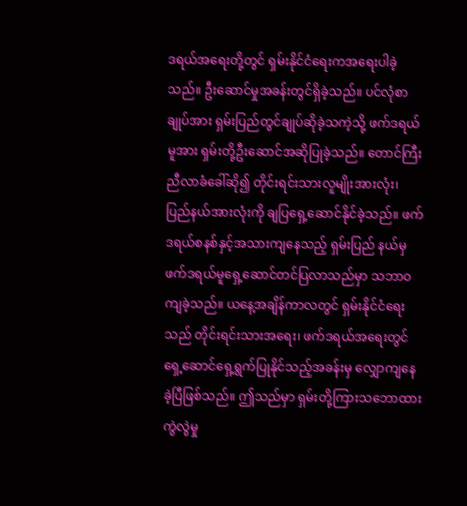ဒရယ်အရေးတို့တွင် ရှမ်းနိုင်ငံရေးကအရေးပါခဲ့သည်။ ဦးဆောင်မှုအခန်းတွင်ရှိခဲ့သည်။ ပင်လုံစာချုပ်အား ရှမ်းပြည်တွင်ချုပ်ဆိုခဲ့သကဲ့သို့ ဖက်ဒရယ်မူအား ရှမ်းတို့ဦးဆောင်အဆိုပြုခဲ့သည်။ တောင်ကြီးညီလာခံခေါ်ဆို၍ တိုင်းရင်းသားလူမျိုးအားလုံး၊ ပြည်နယ်အားလုံးကို ချပြရှေ့ဆောင်နိုင်ခဲ့သည်။ ဖက်ဒရယ်စနစ်နှင့်အသားကျနေသည့် ရှမ်းပြည် နယ်မှ ဖက်ဒရယ်မူရှေ့ဆောင်တင်ပြလာသည်မှာ သဘာဝကျခဲ့သည်။ ယနေ့အချိန်ကာလတွင် ရှမ်းနိုင်ငံရေးသည် တိုင်းရင်းသားအရေး၊ ဖက်ဒရယ်အရေးတွင် ရှေ့ဆောင်ရှေ့ရွက်ပြုနိုင်သည့်အခန်းမှ လျှောကျနေခဲ့ပြီဖြစ်သည်။ ဤသည်မှာ ရှမ်းတို့ကြားသဘောထားကွဲလွဲမှု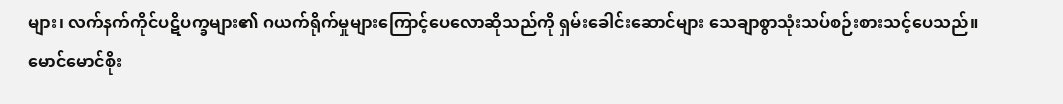များ၊ လက်နက်ကိုင်ပဋိပက္ခများ၏ ဂယက်ရိုက်မှုများကြောင့်ပေလောဆိုသည်ကို ရှမ်းခေါင်းဆောင်များ သေချာစွာသုံးသပ်စဉ်းစားသင့်ပေသည်။
မောင်မောင်စိုး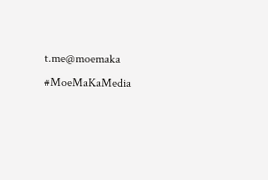t.me@moemaka
#MoeMaKaMedia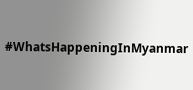#WhatsHappeningInMyanmar